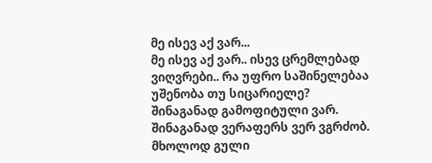მე ისევ აქ ვარ...
მე ისევ აქ ვარ.. ისევ ცრემლებად ვიღვრები.. რა უფრო საშინელებაა უშენობა თუ სიცარიელე? შინაგანად გამოფიტული ვარ. შინაგანად ვერაფერს ვერ ვგრძობ. მხოლოდ გული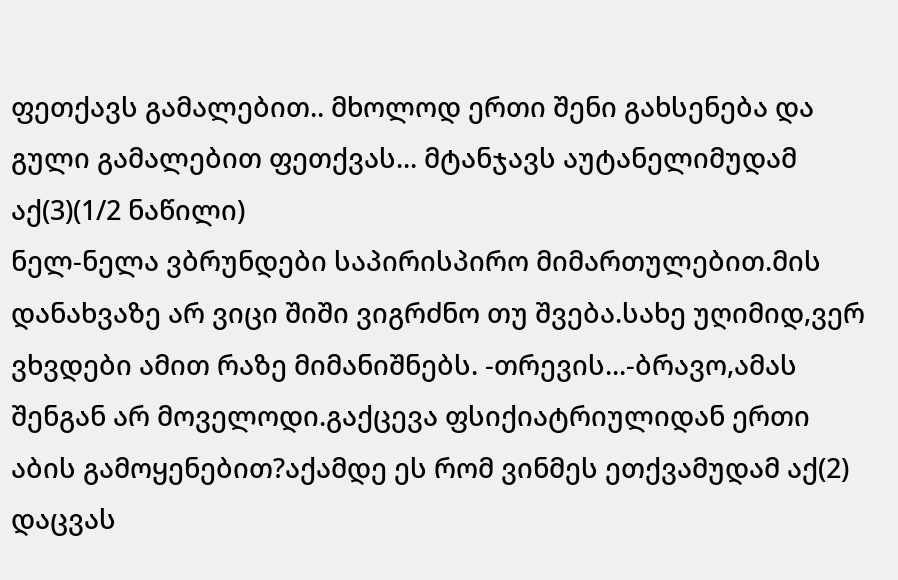ფეთქავს გამალებით.. მხოლოდ ერთი შენი გახსენება და გული გამალებით ფეთქვას... მტანჯავს აუტანელიმუდამ აქ(3)(1/2 ნაწილი)
ნელ-ნელა ვბრუნდები საპირისპირო მიმართულებით.მის დანახვაზე არ ვიცი შიში ვიგრძნო თუ შვება.სახე უღიმიდ,ვერ ვხვდები ამით რაზე მიმანიშნებს. -თრევის...-ბრავო,ამას შენგან არ მოველოდი.გაქცევა ფსიქიატრიულიდან ერთი აბის გამოყენებით?აქამდე ეს რომ ვინმეს ეთქვამუდამ აქ(2)
დაცვას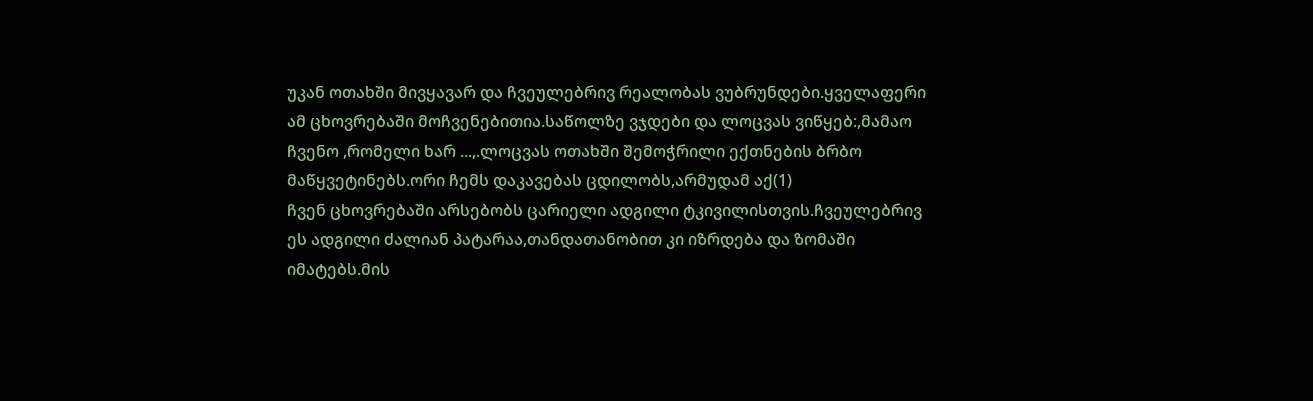უკან ოთახში მივყავარ და ჩვეულებრივ რეალობას ვუბრუნდები.ყველაფერი ამ ცხოვრებაში მოჩვენებითია.საწოლზე ვჯდები და ლოცვას ვიწყებ:,მამაო ჩვენო ,რომელი ხარ ...,.ლოცვას ოთახში შემოჭრილი ექთნების ბრბო მაწყვეტინებს.ორი ჩემს დაკავებას ცდილობს,არმუდამ აქ(1)
ჩვენ ცხოვრებაში არსებობს ცარიელი ადგილი ტკივილისთვის.ჩვეულებრივ ეს ადგილი ძალიან პატარაა,თანდათანობით კი იზრდება და ზომაში იმატებს.მის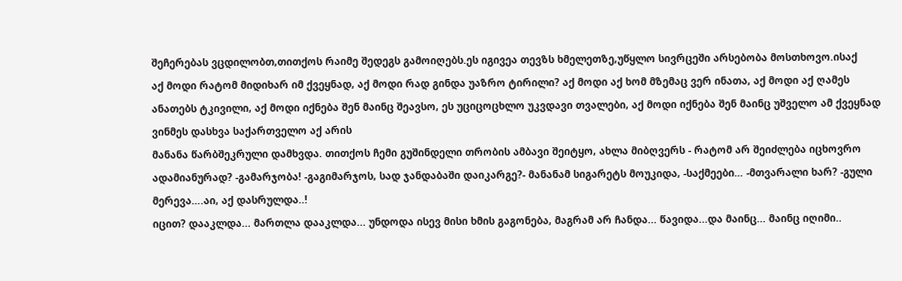შეჩერებას ვცდილობთ,თითქოს რაიმე შედეგს გამოიღებს.ეს იგივეა თევზს ხმელეთზე,უწყლო სივრცეში არსებობა მოსთხოვო.ისაქ
აქ მოდი რატომ მიდიხარ იმ ქვეყნად, აქ მოდი რად გინდა უაზრო ტირილი? აქ მოდი აქ ხომ მზემაც ვერ ინათა, აქ მოდი აქ ღამეს ანათებს ტკივილი, აქ მოდი იქნება შენ მაინც შეავსო, ეს უციცოცხლო უკვდავი თვალები, აქ მოდი იქნება შენ მაინც უშველო ამ ქვეყნად ვინმეს დასხვა საქართველო აქ არის
მანანა წარბშეკრული დამხვდა. თითქოს ჩემი გუშინდელი თრობის ამბავი შეიტყო, ახლა მიბღვერს - რატომ არ შეიძლება იცხოვრო ადამიანურად? -გამარჯობა! -გაგიმარჯოს, სად ჯანდაბაში დაიკარგე?- მანანამ სიგარეტს მოუკიდა, -საქმეები… -მთვარალი ხარ? -გული მერევა….აი, აქ დასრულდა..!
იცით? დააკლდა... მართლა დააკლდა... უნდოდა ისევ მისი ხმის გაგონება, მაგრამ არ ჩანდა... წავიდა...და მაინც... მაინც იღიმი..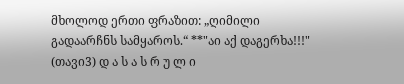მხოლოდ ერთი ფრაზით: „ღიმილი გადაარჩნს სამყაროს.“ **"აი აქ დაგერხა!!!" (თავი3) დ ა ს ა ს რ უ ლ ი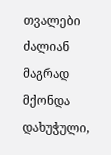თვალები ძალიან მაგრად მქონდა დახუჭული,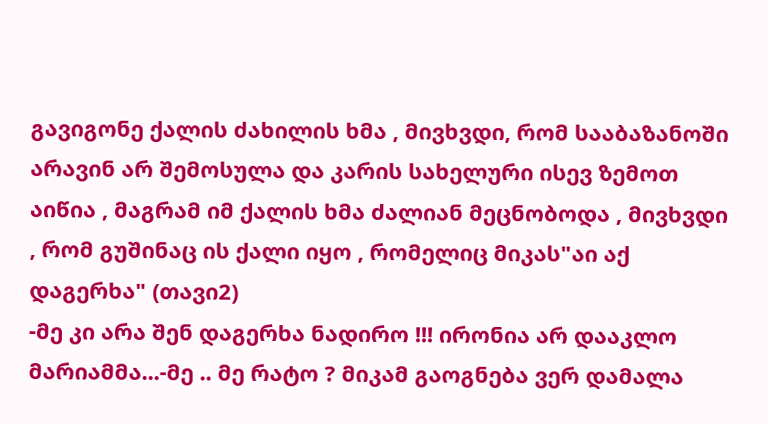გავიგონე ქალის ძახილის ხმა , მივხვდი, რომ სააბაზანოში არავინ არ შემოსულა და კარის სახელური ისევ ზემოთ აიწია , მაგრამ იმ ქალის ხმა ძალიან მეცნობოდა , მივხვდი , რომ გუშინაც ის ქალი იყო , რომელიც მიკას"აი აქ დაგერხა" (თავი2)
-მე კი არა შენ დაგერხა ნადირო !!! ირონია არ დააკლო მარიამმა...-მე .. მე რატო ? მიკამ გაოგნება ვერ დამალა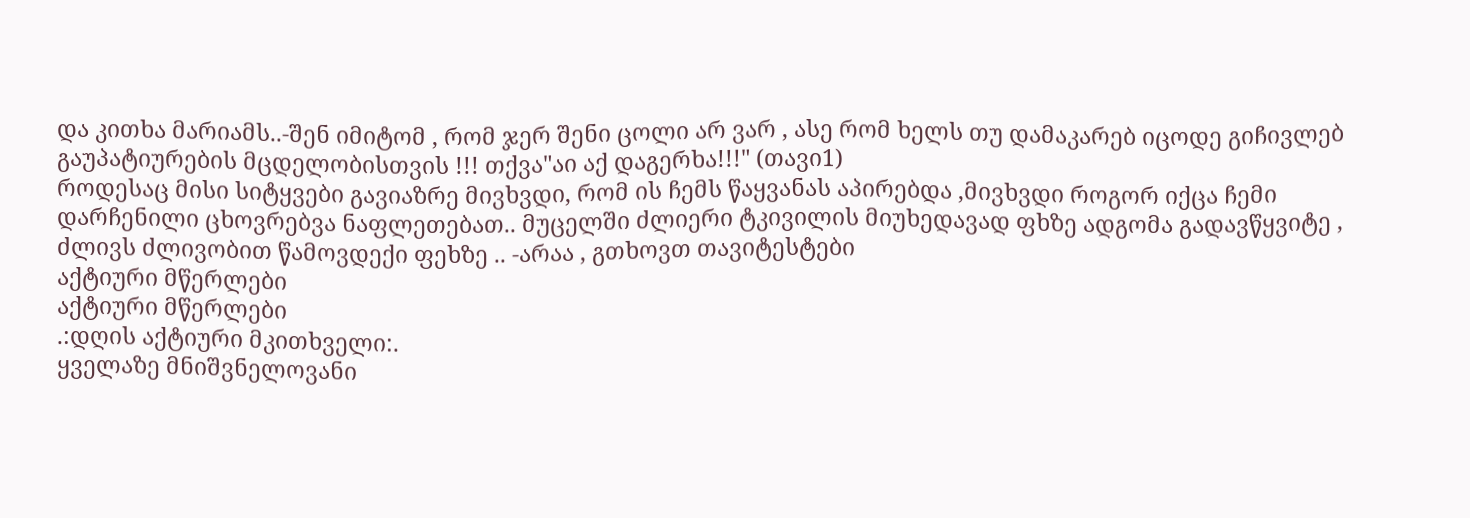და კითხა მარიამს..-შენ იმიტომ , რომ ჯერ შენი ცოლი არ ვარ , ასე რომ ხელს თუ დამაკარებ იცოდე გიჩივლებ გაუპატიურების მცდელობისთვის !!! თქვა"აი აქ დაგერხა!!!" (თავი1)
როდესაც მისი სიტყვები გავიაზრე მივხვდი, რომ ის ჩემს წაყვანას აპირებდა ,მივხვდი როგორ იქცა ჩემი დარჩენილი ცხოვრებვა ნაფლეთებათ.. მუცელში ძლიერი ტკივილის მიუხედავად ფხზე ადგომა გადავწყვიტე , ძლივს ძლივობით წამოვდექი ფეხზე .. -არაა , გთხოვთ თავიტესტები
აქტიური მწერლები
აქტიური მწერლები
.:დღის აქტიური მკითხველი:.
ყველაზე მნიშვნელოვანი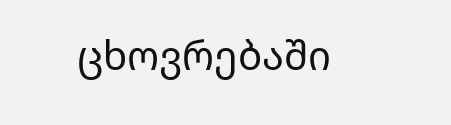ცხოვრებაში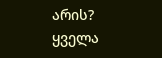არის?
ყველა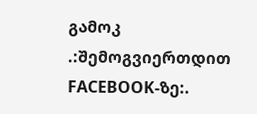გამოკ
.:შემოგვიერთდით FACEBOOK-ზე:.